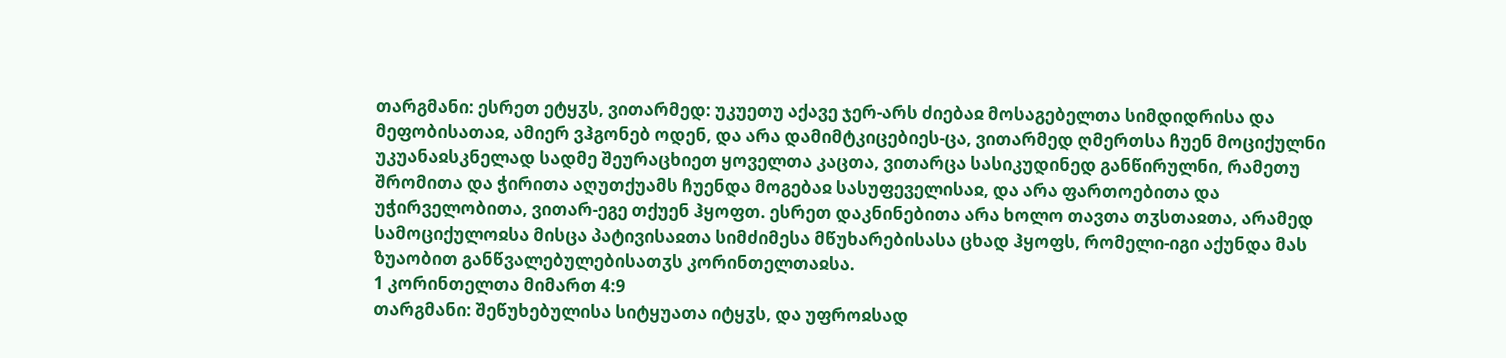თარგმანი: ესრეთ ეტყჳს, ვითარმედ: უკუეთუ აქავე ჯერ-არს ძიებაჲ მოსაგებელთა სიმდიდრისა და მეფობისათაჲ, ამიერ ვჰგონებ ოდენ, და არა დამიმტკიცებიეს-ცა, ვითარმედ ღმერთსა ჩუენ მოციქულნი უკუანაჲსკნელად სადმე შეურაცხიეთ ყოველთა კაცთა, ვითარცა სასიკუდინედ განწირულნი, რამეთუ შრომითა და ჭირითა აღუთქუამს ჩუენდა მოგებაჲ სასუფეველისაჲ, და არა ფართოებითა და უჭირველობითა, ვითარ-ეგე თქუენ ჰყოფთ. ესრეთ დაკნინებითა არა ხოლო თავთა თჳსთაჲთა, არამედ სამოციქულოჲსა მისცა პატივისაჲთა სიმძიმესა მწუხარებისასა ცხად ჰყოფს, რომელი-იგი აქუნდა მას ზუაობით განწვალებულებისათჳს კორინთელთაჲსა.
1 კორინთელთა მიმართ 4:9
თარგმანი: შეწუხებულისა სიტყუათა იტყჳს, და უფროჲსად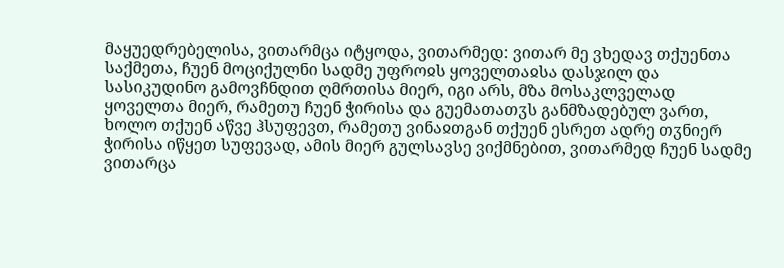მაყუედრებელისა, ვითარმცა იტყოდა, ვითარმედ: ვითარ მე ვხედავ თქუენთა საქმეთა, ჩუენ მოციქულნი სადმე უფროჲს ყოველთაჲსა დასჯილ და სასიკუდინო გამოვჩნდით ღმრთისა მიერ, იგი არს, მზა მოსაკლველად ყოველთა მიერ, რამეთუ ჩუენ ჭირისა და გუემათათჳს განმზადებულ ვართ, ხოლო თქუენ აწვე ჰსუფევთ, რამეთუ ვინაჲთგან თქუენ ესრეთ ადრე თჳნიერ ჭირისა იწყეთ სუფევად, ამის მიერ გულსავსე ვიქმნებით, ვითარმედ ჩუენ სადმე ვითარცა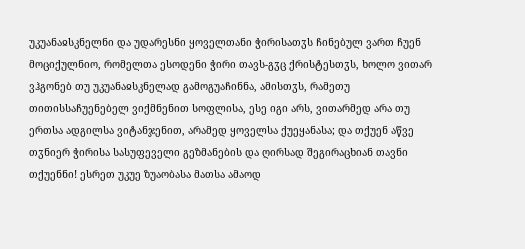უკუანაჲსკნელნი და უდარესნი ყოველთანი ჭირისათჳს ჩინებულ ვართ ჩუენ მოციქულნიო, რომელთა ესოდენი ჭირი თავს-გჳც ქრისტესთჳს, ხოლო ვითარ ვჰგონებ თუ უკუანაჲსკნელად გამოგუაჩინნა, ამისთჳს, რამეთუ თითისსაჩუენებელ ვიქმნენით სოფლისა, ესე იგი არს, ვითარმედ არა თუ ერთსა ადგილსა ვიტანჯენით, არამედ ყოველსა ქუეყანასა; და თქუენ აწვე თჳნიერ ჭირისა სასუფეველი გეზმანების და ღირსად შეგირაცხიან თავნი თქუენნი! ესრეთ უკუე ზუაობასა მათსა ამაოდ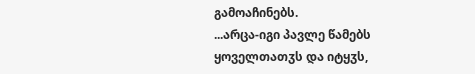გამოაჩინებს.
...არცა-იგი პავლე წამებს ყოველთათჳს და იტყჳს,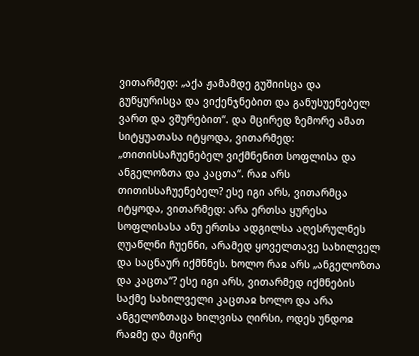ვითარმედ: „აქა ჟამამდე გუშიისცა და გუწყურისცა და ვიქენჯნებით და განუსუენებელ ვართ და ვშურებით“. და მცირედ ზემორე ამათ სიტყუათასა იტყოდა, ვითარმედ: „თითისსაჩუენებელ ვიქმნენით სოფლისა და ანგელოზთა და კაცთა“. რაჲ არს თითისსაჩუენებელ? ესე იგი არს, ვითარმცა იტყოდა, ვითარმედ: არა ერთსა ყურესა სოფლისასა ანუ ერთსა ადგილსა აღესრულნეს ღუაწლნი ჩუენნი, არამედ ყოველთავე სახილველ და საცნაურ იქმნნეს. ხოლო რაჲ არს „ანგელოზთა და კაცთა“? ესე იგი არს, ვითარმედ იქმნების საქმე სახილველი კაცთაჲ ხოლო და არა ანგელოზთაცა ხილვისა ღირსი, ოდეს უნდოჲ რაჲმე და მცირე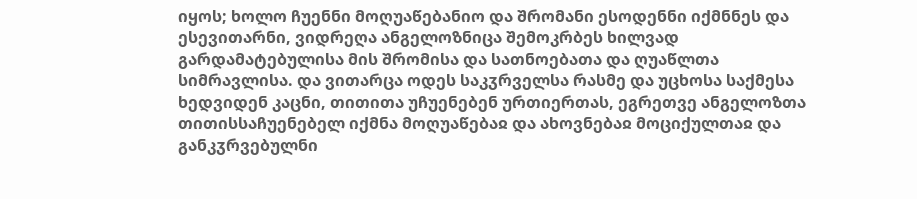იყოს; ხოლო ჩუენნი მოღუაწებანიო და შრომანი ესოდენნი იქმნნეს და ესევითარნი, ვიდრეღა ანგელოზნიცა შემოკრბეს ხილვად გარდამატებულისა მის შრომისა და სათნოებათა და ღუაწლთა სიმრავლისა. და ვითარცა ოდეს საკჳრველსა რასმე და უცხოსა საქმესა ხედვიდენ კაცნი, თითითა უჩუენებენ ურთიერთას, ეგრეთვე ანგელოზთა თითისსაჩუენებელ იქმნა მოღუაწებაჲ და ახოვნებაჲ მოციქულთაჲ და განკჳრვებულნი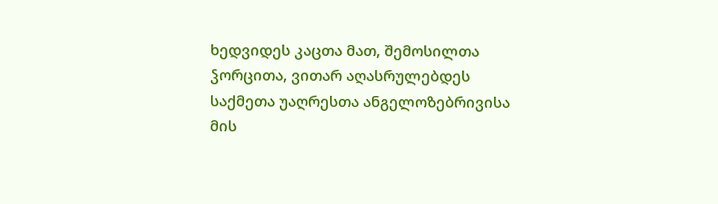ხედვიდეს კაცთა მათ, შემოსილთა ჴორცითა, ვითარ აღასრულებდეს საქმეთა უაღრესთა ანგელოზებრივისა მის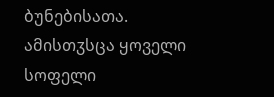ბუნებისათა. ამისთჳსცა ყოველი სოფელი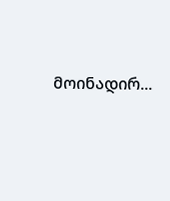მოინადირ...